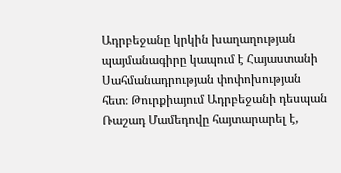Ադրբեջանը կրկին խաղաղության պայմանագիրը կապում է Հայաստանի Սահմանադրության փոփոխության հետ։ Թուրքիայում Ադրբեջանի դեսպան Ռաշադ Մամեդովը հայտարարել է,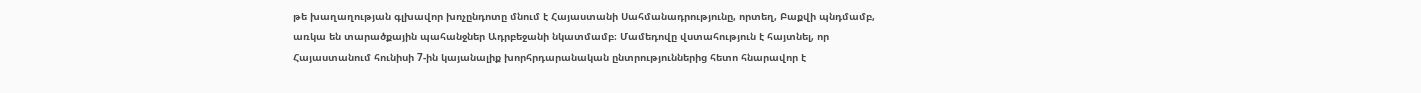թե խաղաղության գլխավոր խոչընդոտը մնում է Հայաստանի Սահմանադրությունը, որտեղ, Բաքվի պնդմամբ, առկա են տարածքային պահանջներ Ադրբեջանի նկատմամբ։ Մամեդովը վստահություն է հայտնել, որ Հայաստանում հունիսի 7-ին կայանալիք խորհրդարանական ընտրություններից հետո հնարավոր է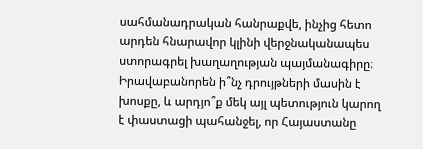սահմանադրական հանրաքվե, ինչից հետո արդեն հնարավոր կլինի վերջնականապես ստորագրել խաղաղության պայմանագիրը։
Իրավաբանորեն ի՞նչ դրույթների մասին է խոսքը, և արդյո՞ք մեկ այլ պետություն կարող է փաստացի պահանջել, որ Հայաստանը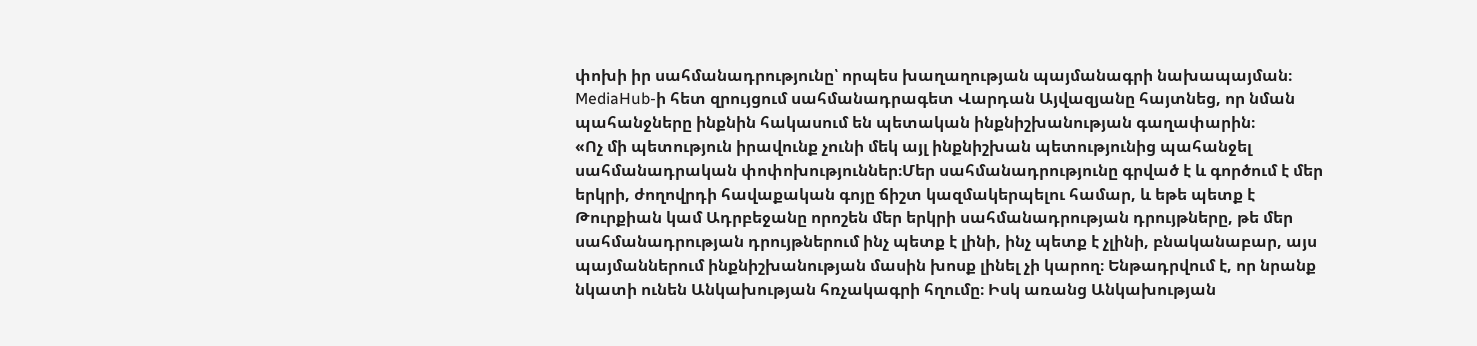փոխի իր սահմանադրությունը՝ որպես խաղաղության պայմանագրի նախապայման։ MediaHub-ի հետ զրույցում սահմանադրագետ Վարդան Այվազյանը հայտնեց, որ նման պահանջները ինքնին հակասում են պետական ինքնիշխանության գաղափարին։
«Ոչ մի պետություն իրավունք չունի մեկ այլ ինքնիշխան պետությունից պահանջել սահմանադրական փոփոխություններ։Մեր սահմանադրությունը գրված է և գործում է մեր երկրի, ժողովրդի հավաքական գոյը ճիշտ կազմակերպելու համար, և եթե պետք է Թուրքիան կամ Ադրբեջանը որոշեն մեր երկրի սահմանադրության դրույթները, թե մեր սահմանադրության դրույթներում ինչ պետք է լինի, ինչ պետք է չլինի, բնականաբար, այս պայմաններում ինքնիշխանության մասին խոսք լինել չի կարող։ Ենթադրվում է, որ նրանք նկատի ունեն Անկախության հռչակագրի հղումը։ Իսկ առանց Անկախության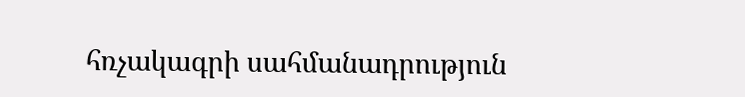հռչակագրի սահմանադրություն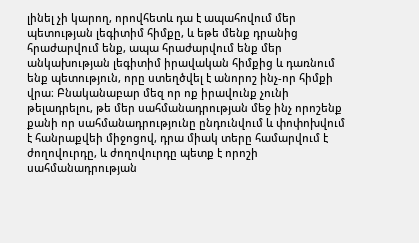լինել չի կարող, որովհետև դա է ապահովում մեր պետության լեգիտիմ հիմքը, և եթե մենք դրանից հրաժարվում ենք, ապա հրաժարվում ենք մեր անկախության լեգիտիմ իրավական հիմքից և դառնում ենք պետություն, որը ստեղծվել է անորոշ ինչ-որ հիմքի վրա։ Բնականաբար մեզ որ ոք իրավունք չունի թելադրելու, թե մեր սահմանադրության մեջ ինչ որոշենք քանի որ սահմանադրությունը ընդունվում և փոփոխվում է հանրաքվեի միջոցով, դրա միակ տերը համարվում է ժողովուրդը, և ժողովուրդը պետք է որոշի սահմանադրության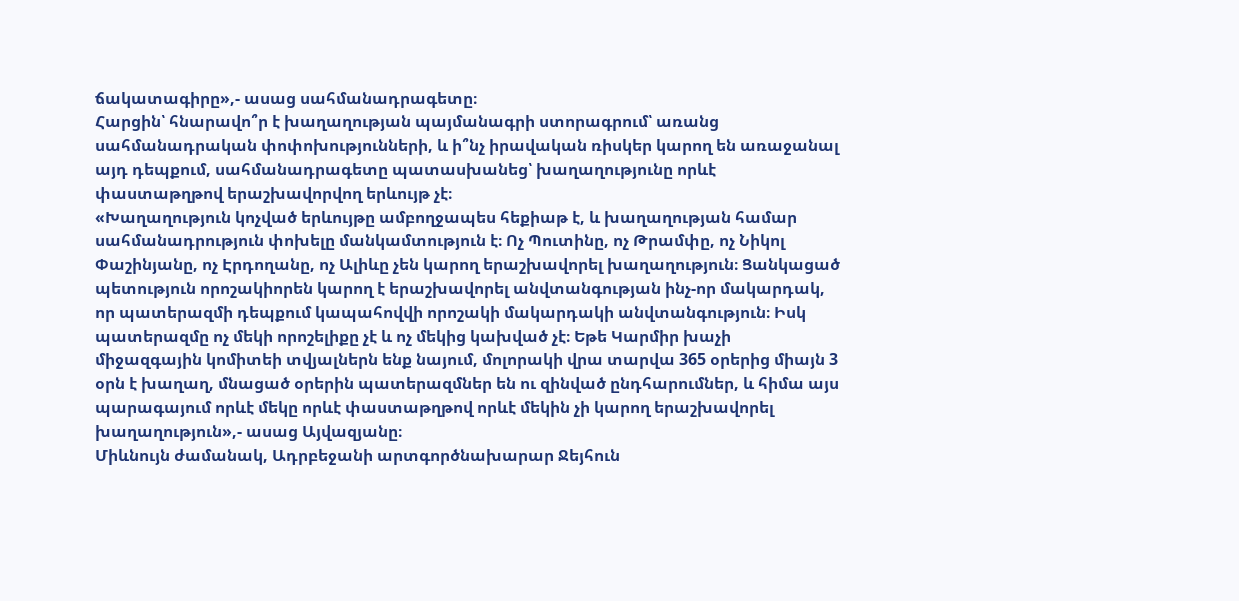ճակատագիրը»,- ասաց սահմանադրագետը։
Հարցին՝ հնարավո՞ր է խաղաղության պայմանագրի ստորագրում՝ առանց սահմանադրական փոփոխությունների, և ի՞նչ իրավական ռիսկեր կարող են առաջանալ այդ դեպքում, սահմանադրագետը պատասխանեց՝ խաղաղությունը որևէ փաստաթղթով երաշխավորվող երևույթ չէ։
«Խաղաղություն կոչված երևույթը ամբողջապես հեքիաթ է, և խաղաղության համար սահմանադրություն փոխելը մանկամտություն է։ Ոչ Պուտինը, ոչ Թրամփը, ոչ Նիկոլ Փաշինյանը, ոչ Էրդողանը, ոչ Ալիևը չեն կարող երաշխավորել խաղաղություն։ Ցանկացած պետություն որոշակիորեն կարող է երաշխավորել անվտանգության ինչ-որ մակարդակ, որ պատերազմի դեպքում կապահովվի որոշակի մակարդակի անվտանգություն։ Իսկ պատերազմը ոչ մեկի որոշելիքը չէ և ոչ մեկից կախված չէ։ Եթե Կարմիր խաչի միջազգային կոմիտեի տվյալներն ենք նայում, մոլորակի վրա տարվա 365 օրերից միայն 3 օրն է խաղաղ, մնացած օրերին պատերազմներ են ու զինված ընդհարումներ, և հիմա այս պարագայում որևէ մեկը որևէ փաստաթղթով որևէ մեկին չի կարող երաշխավորել խաղաղություն»,- ասաց Այվազյանը։
Միևնույն ժամանակ, Ադրբեջանի արտգործնախարար Ջեյհուն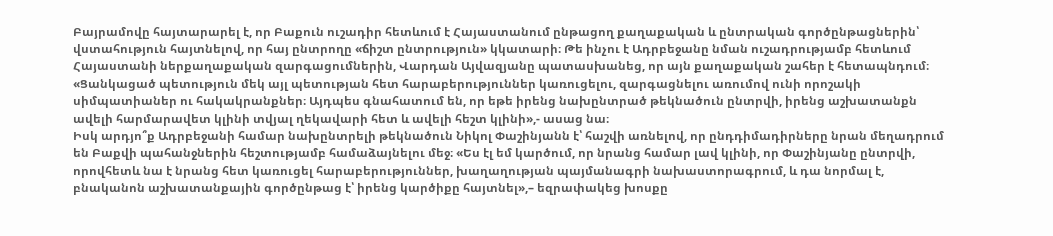Բայրամովը հայտարարել է, որ Բաքուն ուշադիր հետևում է Հայաստանում ընթացող քաղաքական և ընտրական գործընթացներին՝ վստահություն հայտնելով, որ հայ ընտրողը «ճիշտ ընտրություն» կկատարի։ Թե ինչու է Ադրբեջանը նման ուշադրությամբ հետևում Հայաստանի ներքաղաքական զարգացումներին, Վարդան Այվազյանը պատասխանեց, որ այն քաղաքական շահեր է հետապնդում։
«Ցանկացած պետություն մեկ այլ պետության հետ հարաբերություններ կառուցելու, զարգացնելու առումով ունի որոշակի սիմպատիաներ ու հակակրանքներ։ Այդպես գնահատում են, որ եթե իրենց նախընտրած թեկնածուն ընտրվի, իրենց աշխատանքն ավելի հարմարավետ կլինի տվյալ ղեկավարի հետ և ավելի հեշտ կլինի»,- ասաց նա։
Իսկ արդյո՞ք Ադրբեջանի համար նախընտրելի թեկնածուն Նիկոլ Փաշինյանն է՝ հաշվի առնելով, որ ընդդիմադիրները նրան մեղադրում են Բաքվի պահանջներին հեշտությամբ համաձայնելու մեջ։ «Ես էլ եմ կարծում, որ նրանց համար լավ կլինի, որ Փաշինյանը ընտրվի, որովհետև նա է նրանց հետ կառուցել հարաբերություններ, խաղաղության պայմանագրի նախաստորագրում, և դա նորմալ է, բնականոն աշխատանքային գործընթաց է՝ իրենց կարծիքը հայտնել»,– եզրափակեց խոսքը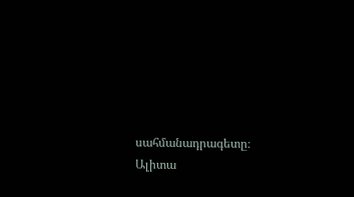սահմանադրագետը։
Ալիտա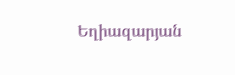Եղիազարյան